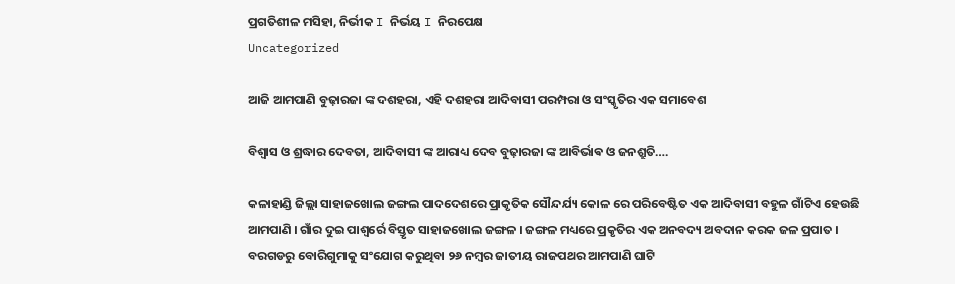ପ୍ରଗତିଶୀଳ ମସିହା, ନିର୍ଭୀକ I ନିର୍ଭୟ I ନିରପେକ୍ଷ
Uncategorized

ଆଜି ଆମପାଣି ବୁଢ଼ାରଜା ଙ୍କ ଦଶହରା, ଏହି ଦଶହରା ଆଦିବାସୀ ପରମ୍ପରା ଓ ସଂସ୍କୃତିର ଏକ ସମାବେଶ

ବିଶ୍ୱାସ ଓ ଶ୍ରଦ୍ଧାର ଦେବତା, ଆଦିବାସୀ ଙ୍କ ଆରାଧ୍ୟ ଦେବ ବୁଢ଼ାରଜା ଙ୍କ ଆବିର୍ଭାଵ ଓ ଜନଶ୍ରୁତି….

କଳାହାଣ୍ଡି ଜିଲ୍ଲା ସାହାଜଖୋଲ ଜଙ୍ଗଲ ପାଦଦେଶରେ ପ୍ରାକୃତିକ ସୌନ୍ଦର୍ଯ୍ୟ କୋଳ ରେ ପରିବେଷ୍ଟିତ ଏକ ଆଦିବାସୀ ବହୁଳ ଗାଁଟିଏ ହେଉଛି ଆମପାଣି । ଗାଁର ଦୁଇ ପାଶ୍ୱର୍ରେ ବିସ୍ତୃତ ସାହାଜଖୋଲ ଜଙ୍ଗଳ । ଜଙ୍ଗଳ ମଧ୍ୟରେ ପ୍ରକୃତିର ଏକ ଅନବଦ୍ୟ ଅବଦାନ କରକ ଜଳ ପ୍ରପାତ । ବରଗଡରୁ ବୋରିଗୁମାକୁ ସଂଯୋଗ କରୁଥିବା ୨୬ ନମ୍ବର ଜାତୀୟ ରାଜପଥର ଆମପାଣି ଘାଟି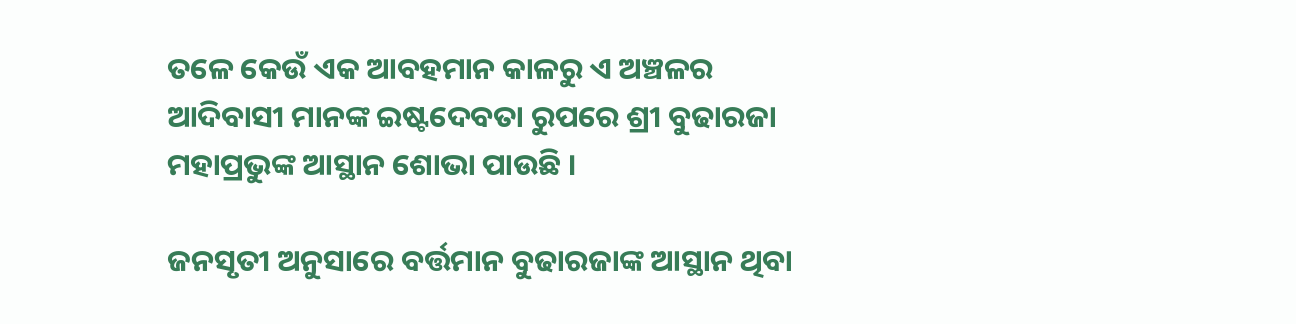ତଳେ କେଉଁ ଏକ ଆବହମାନ କାଳରୁ ଏ ଅଞ୍ଚଳର ଆଦିବାସୀ ମାନଙ୍କ ଇଷ୍ଟଦେବତା ରୁପରେ ଶ୍ରୀ ବୁଢାରଜା ମହାପ୍ରଭୁଙ୍କ ଆସ୍ଥାନ ଶୋଭା ପାଉଛି ।

ଜନସୃତୀ ଅନୁସାରେ ବର୍ତ୍ତମାନ ବୁଢାରଜାଙ୍କ ଆସ୍ଥାନ ଥିବା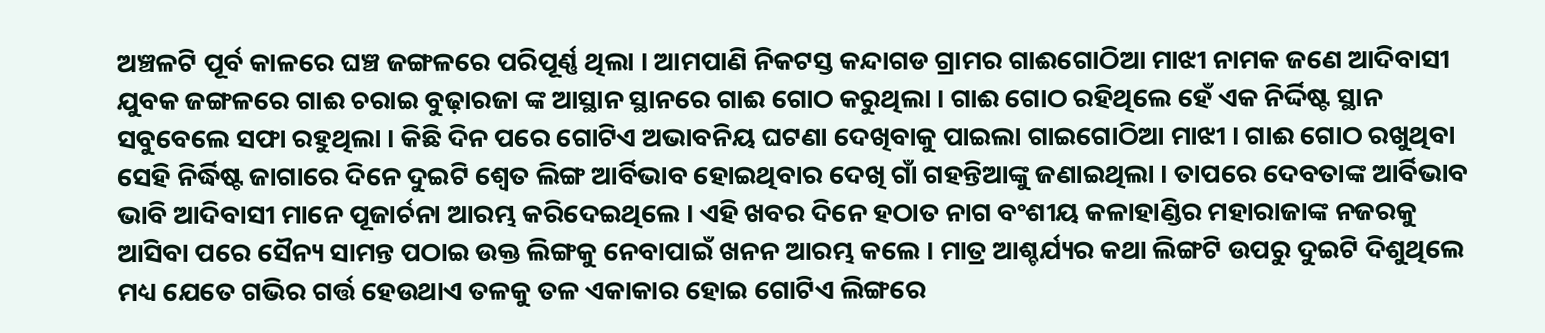ଅଞ୍ଚଳଟି ପୂର୍ବ କାଳରେ ଘଞ୍ଚ ଜଙ୍ଗଳରେ ପରିପୂର୍ଣ୍ଣ ଥିଲା । ଆମପାଣି ନିକଟସ୍ତ କନ୍ଦାଗଡ ଗ୍ରାମର ଗାଈଗୋଠିଆ ମାଝୀ ନାମକ ଜଣେ ଆଦିବାସୀ ଯୁବକ ଜଙ୍ଗଳରେ ଗାଈ ଚରାଇ ବୁଢ଼ାରଜା ଙ୍କ ଆସ୍ଥାନ ସ୍ଥାନରେ ଗାଈ ଗୋଠ କରୁଥିଲା । ଗାଈ ଗୋଠ ରହିଥିଲେ ହେଁ ଏକ ନିର୍ଦ୍ଦିଷ୍ଟ ସ୍ଥାନ ସବୁବେଲେ ସଫା ରହୁଥିଲା । କିଛି ଦିନ ପରେ ଗୋଟିଏ ଅଭାବନିୟ ଘଟଣା ଦେଖିବାକୁ ପାଇଲା ଗାଇଗୋଠିଆ ମାଝୀ । ଗାଈ ଗୋଠ ରଖୁଥିବା ସେହି ନିର୍ଦ୍ଧିଷ୍ଟ ଜାଗାରେ ଦିନେ ଦୁଇଟି ଶ୍ୱେତ ଲିଙ୍ଗ ଆର୍ବିଭାବ ହୋଇଥିବାର ଦେଖି ଗାଁ ଗହନ୍ତିଆଙ୍କୁ ଜଣାଇଥିଲା । ତାପରେ ଦେବତାଙ୍କ ଆର୍ବିଭାବ ଭାବି ଆଦିବାସୀ ମାନେ ପୂଜାର୍ଚନା ଆରମ୍ଭ କରିଦେଇଥିଲେ । ଏହି ଖବର ଦିନେ ହଠାତ ନାଗ ବଂଶୀୟ କଳାହାଣ୍ଡିର ମହାରାଜାଙ୍କ ନଜରକୁ ଆସିବା ପରେ ସୈନ୍ୟ ସାମନ୍ତ ପଠାଇ ଉକ୍ତ ଲିଙ୍ଗକୁ ନେବାପାଇଁ ଖନନ ଆରମ୍ଭ କଲେ । ମାତ୍ର ଆଶ୍ଚର୍ଯ୍ୟର କଥା ଲିଙ୍ଗଟି ଉପରୁ ଦୁଇଟି ଦିଶୁଥିଲେ ମଧ୍ୟ ଯେତେ ଗଭିର ଗର୍ତ୍ତ ହେଉଥାଏ ତଳକୁ ତଳ ଏକାକାର ହୋଇ ଗୋଟିଏ ଲିଙ୍ଗରେ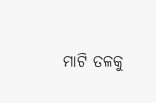ମାଟି ତଳକୁ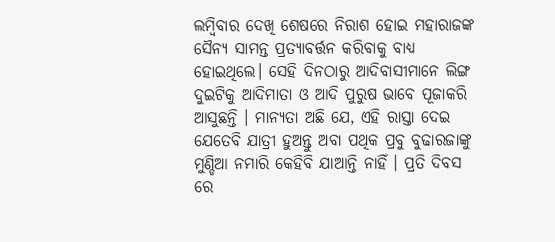ଲମ୍ବିବାର ଦେଖି ଶେଷରେ ନିରାଶ ହୋଇ ମହାରାଜଙ୍କ ସୈନ୍ୟ ସାମନ୍ତ ପ୍ରତ୍ୟାବର୍ତ୍ତନ କରିବାକୁ ବାଧ୍ୟ ହୋଇଥିଲେ। ସେହି ଦିନଠାରୁ ଆଦିବାସୀମାନେ ଲିଙ୍ଗ ଦୁଇଟିକୁ ଆଦିମାତା ଓ ଆଦି ପୁରୁଷ ଭାବେ ପୂଜାକରି ଆସୁଛନ୍ତି । ମାନ୍ୟତା ଅଛି ଯେ, ଏହି ରାସ୍ତା ଦେଇ ଯେତେବି ଯାତ୍ରୀ ହୁଅନ୍ତୁ ଅବା ପଥିକ ପ୍ରବୁ ବୁଢାରଜାଙ୍କୁ ମୁଣ୍ଡିଆ ନମାରି କେହିବି ଯାଆନ୍ତି ନାହିଁ । ପ୍ରତି ଦିବସ ରେ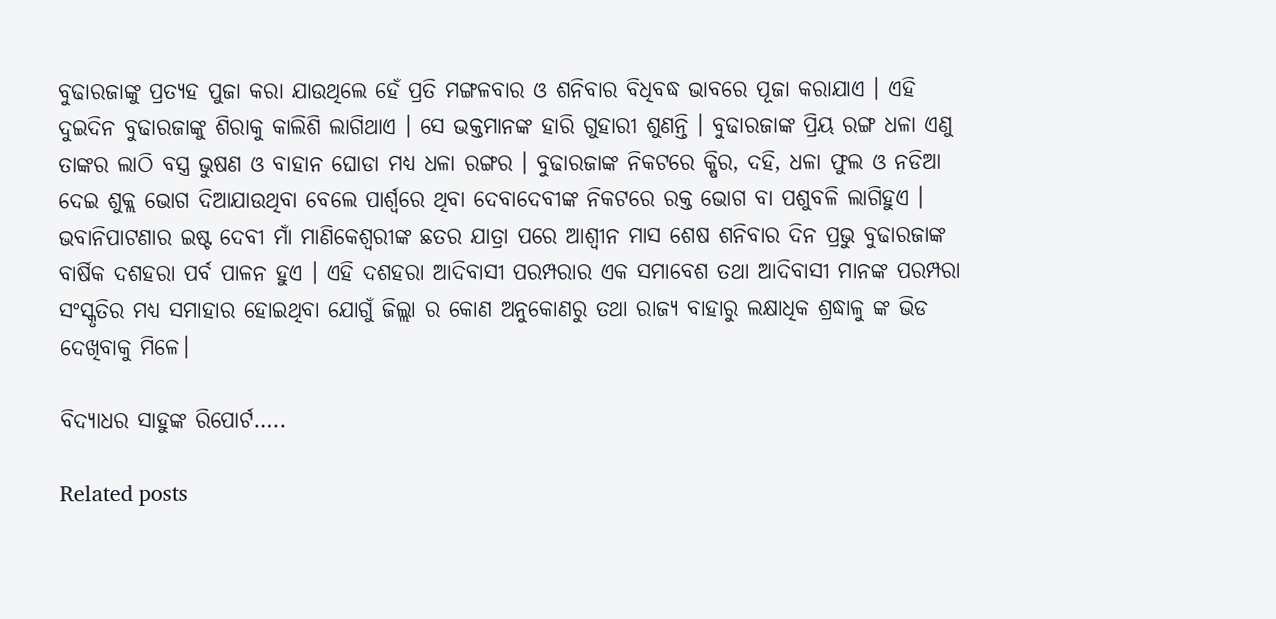ବୁଢାରଜାଙ୍କୁ ପ୍ରତ୍ୟହ ପୁଜା କରା ଯାଉଥିଲେ ହେଁ ପ୍ରତି ମଙ୍ଗଳବାର ଓ ଶନିବାର ବିଧିବଦ୍ଧ ଭାବରେ ପୂଜା କରାଯାଏ । ଏହି ଦୁଇଦିନ ବୁଢାରଜାଙ୍କୁ ଶିରାକୁ କାଲିଶି ଲାଗିଥାଏ । ସେ ଭକ୍ତମାନଙ୍କ ହାରି ଗୁହାରୀ ଶୁଣନ୍ତି । ବୁଢାରଜାଙ୍କ ପ୍ରିୟ ରଙ୍ଗ ଧଳା ଏଣୁ ତାଙ୍କର ଲାଠି ବସ୍ତ୍ର ଭୁଷଣ ଓ ବାହାନ ଘୋଡା ମଧ୍ୟ ଧଳା ରଙ୍ଗର । ବୁଢାରଜାଙ୍କ ନିକଟରେ କ୍ଷିର, ଦହି, ଧଳା ଫୁଲ ଓ ନଡିଆ ଦେଇ ଶୁକ୍ଲ ଭୋଗ ଦିଆଯାଉଥିବା ବେଲେ ପାର୍ଶ୍ଵରେ ଥିବା ଦେବାଦେବୀଙ୍କ ନିକଟରେ ରକ୍ତ ଭୋଗ ବା ପଶୁବଳି ଲାଗିହୁଏ । ଭବାନିପାଟଣାର ଇଷ୍ଟ ଦେବୀ ମାଁ ମାଣିକେଶ୍ୱରୀଙ୍କ ଛତର ଯାତ୍ରା ପରେ ଆଶ୍ୱୀନ ମାସ ଶେଷ ଶନିବାର ଦିନ ପ୍ରଭୁ ବୁଢାରଜାଙ୍କ ବାର୍ଷିକ ଦଶହରା ପର୍ବ ପାଳନ ହୁଏ । ଏହି ଦଶହରା ଆଦିବାସୀ ପରମ୍ପରାର ଏକ ସମାବେଶ ତଥା ଆଦିବାସୀ ମାନଙ୍କ ପରମ୍ପରା ସଂସ୍କୃତିର ମଧ୍ୟ ସମାହାର ହୋଇଥିବା ଯୋଗୁଁ ଜିଲ୍ଲା ର କୋଣ ଅନୁକୋଣରୁ ତଥା ରାଜ୍ୟ ବାହାରୁ ଲକ୍ଷାଧିକ ଶ୍ରଦ୍ଧାଳୁ ଙ୍କ ଭିଡ ଦେଖିବାକୁ ମିଳେ।

ବିଦ୍ୟାଧର ସାହୁଙ୍କ ରିପୋର୍ଟ…..

Related posts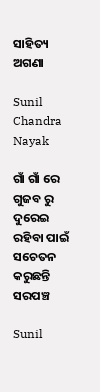ସାହିତ୍ୟ ଅଗଣା

Sunil Chandra Nayak

ଗାଁ ଗାଁ ରେ ଗୁଜବ ରୁ ଦୁରେଇ ରହିବା ପାଇଁ ସଚେତନ କରୁଛନ୍ତି ସରପଞ୍ଚ

Sunil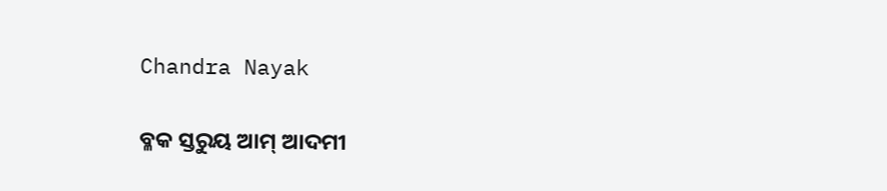Chandra Nayak

ବ୍ଳକ ସ୍ତରୁୟ ଆମ୍ ଆଦମୀ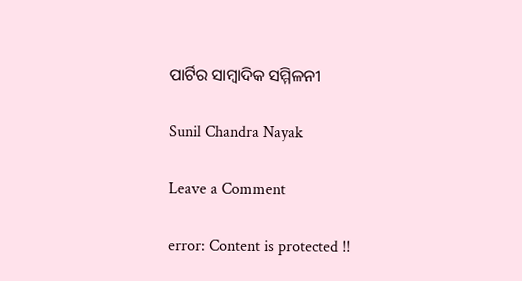ପାର୍ଟିର ସାମ୍ବାଦିକ ସମ୍ମିଳନୀ

Sunil Chandra Nayak

Leave a Comment

error: Content is protected !!